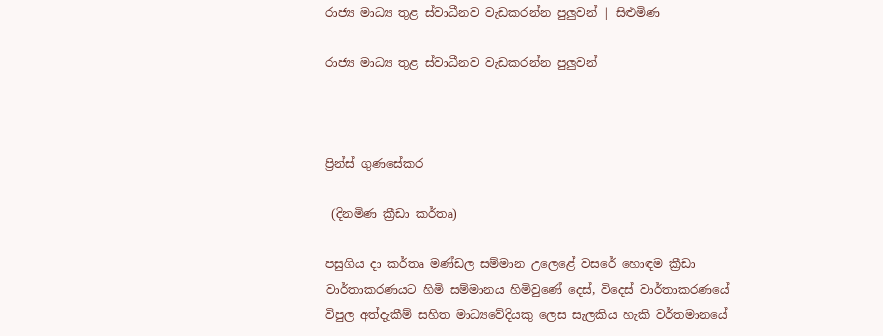රාජ්‍ය මාධ්‍ය තුළ ස්වාධීනව වැඩකරන්න පුලුවන් | සිළුමිණ

රාජ්‍ය මාධ්‍ය තුළ ස්වාධීනව වැඩකරන්න පුලුවන්



ප්‍රින්ස් ගුණසේකර

 (දිනමිණ ක්‍රීඩා කර්තෘ)

පසුගිය දා කර්තෘ මණ්ඩල සම්මාන උලෙළේ වසරේ හොඳම ක්‍රීඩා වාර්තාකරණයට හිමි සම්මානය හිමිවුණේ දෙස්, විදෙස් වාර්තාකරණයේ විපුල අත්දැකීම් සහිත මාධ්‍යවේදියකු ලෙස සැලකිය හැකි වර්තමානයේ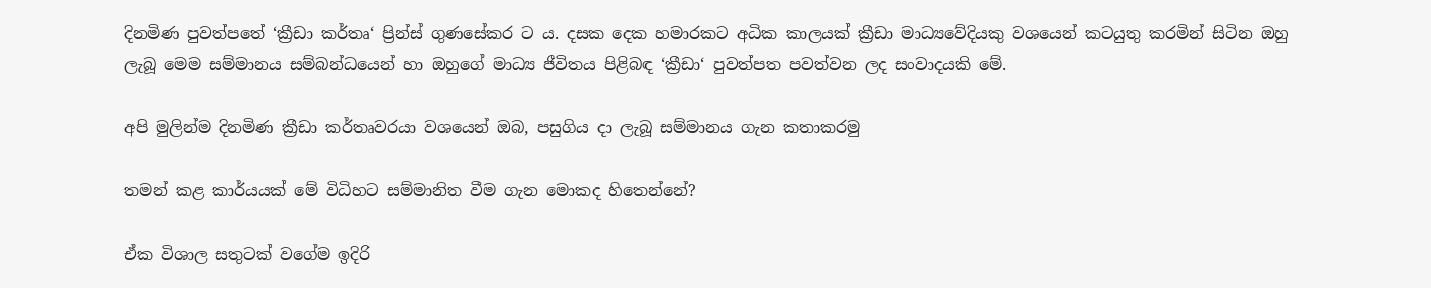දිනමිණ පුවත්පතේ ‘ක්‍රීඩා කර්තෘ‘ ප්‍රින්ස් ගුණසේකර ට ය. දසක දෙක හමාරකට අධික කාලයක් ක්‍රීඩා මාධ්‍යවේදියකු වශයෙන් කටයුතු කරමින් සිටින ඔහු ලැබූ මෙම සම්මානය සම්බන්ධයෙන් හා ඔහුගේ මාධ්‍ය ජීවිතය පිළිබඳ ‘ක්‍රීඩා‘ පුවත්පත පවත්වන ලද සංවාදයකි මේ.

අපි මුලින්ම දිනමිණ ක්‍රීඩා කර්තෘවරයා වශයෙන් ඔබ, පසුගිය දා ලැබූ සම්මානය ගැන කතාකරමු

තමන් කළ කාර්යයක් මේ විධිහට සම්මානිත වීම ගැන මොකද හිතෙන්නේ?

ඒක විශාල සතුටක් වගේම ඉදිරි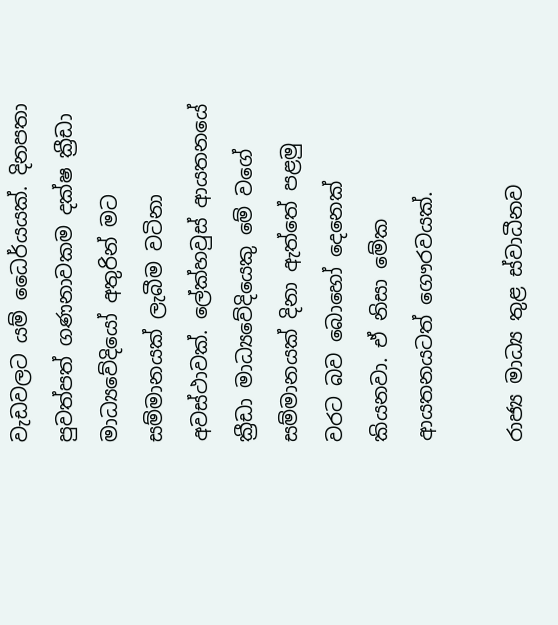වැඩවලට යම් ධෛර්යයක්. දිනපතා පුවත්පත් ගණනාවකම දක්ෂ ක්‍රීඩා මාධ්‍යවේදියෝ අතුරින් මට සම්මානයක් ලැබීම වටිනා අවස්ථාවක්. ලේක්හවුස් ආයතනයේ ක්‍රීඩා මාධ්‍යවේදියෙකු මේ වගේ සම්මානයක් දිනා ඇත්තේ පළමු වරට බව බොහෝ දෙනෙක් කියනවා. ඒ නිසා මේක ආයතනයටත් ගෞරවයක්.

රාජ්‍ය මාධ්‍ය තුළ ස්වාධීනව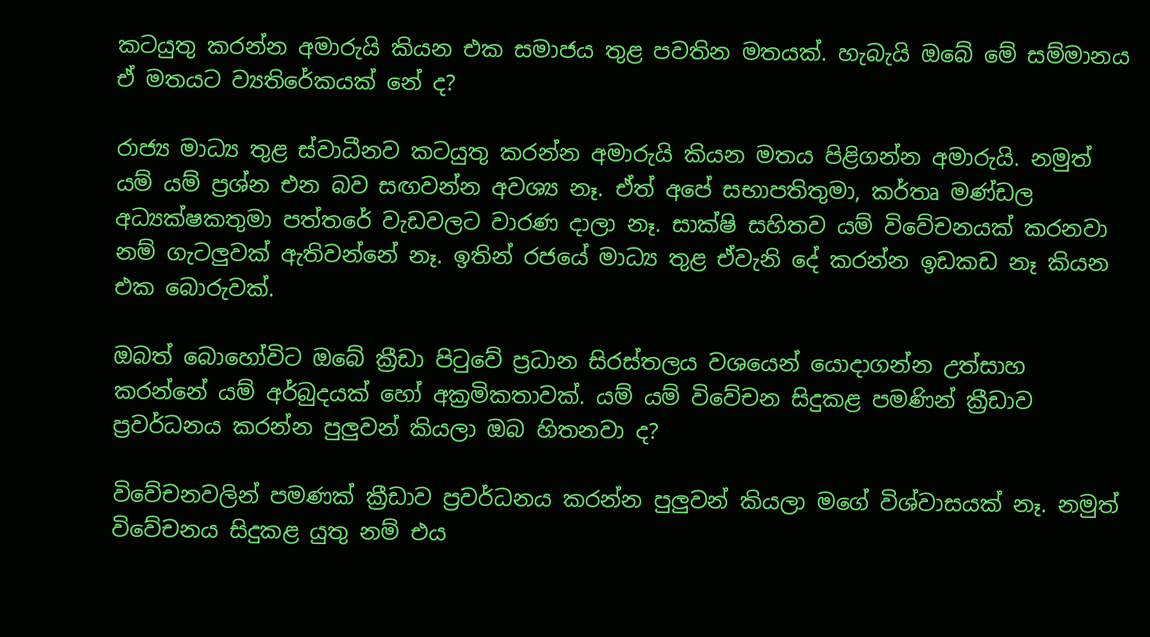කටයුතු කරන්න අමාරුයි කියන එක සමාජය තුළ පවතින මතයක්. හැබැයි ඔබේ මේ සම්මානය ඒ මතයට ව්‍යතිරේකයක් නේ ද?

රාජ්‍ය මාධ්‍ය තුළ ස්වාධීනව කටයුතු කරන්න අමාරුයි කියන මතය පිළිගන්න අමාරුයි. නමුත් යම් යම් ප්‍රශ්න එන බව සඟවන්න අවශ්‍ය නෑ. ඒත් අපේ සභාපතිතුමා, කර්තෘ මණ්ඩල අධ්‍යක්ෂකතුමා පත්තරේ වැඩවලට වාරණ දාලා නෑ. සාක්ෂි සහිතව යම් විවේචනයක් කරනවා නම් ගැටලුවක් ඇතිවන්නේ නෑ. ඉතින් රජයේ මාධ්‍ය තුළ ඒවැනි දේ කරන්න ඉඩකඩ නෑ කියන එක බොරුවක්.

ඔබත් බොහෝවිට ඔබේ ක්‍රීඩා පිටුවේ ප්‍රධාන සිරස්තලය වශයෙන් යොදාගන්න උත්සාහ කරන්නේ යම් අර්බුදයක් හෝ අක්‍රමිකතාවක්. යම් යම් විවේචන සිදුකළ පමණින් ක්‍රීඩාව ප්‍රවර්ධනය කරන්න පුලුවන් කියලා ඔබ හිතනවා ද?

විවේචනවලින් පමණක් ක්‍රීඩාව ප්‍රවර්ධනය කරන්න පුලුවන් කියලා මගේ විශ්වාසයක් නෑ. නමුත් විවේචනය සිදුකළ යුතු නම් එය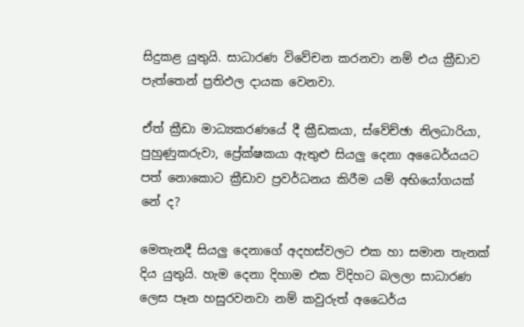සිදුකළ යුතුයි. සාධාරණ විවේචන කරනවා නම් එය ක්‍රීඩාව පැත්තෙන් ප්‍රතිඵල දායක වෙනවා.

ඒත් ක්‍රීඩා මාධ්‍යකරණයේ දී ක්‍රීඩකයා, ස්වේච්ඡා නිලධාරියා, පුහුණුකරුවා, ප්‍රේක්ෂකයා ඇතුළු සියලු දෙනා අධෛර්යයට පත් නොකොට ක්‍රීඩාව ප්‍රවර්ධනය කිරීම යම් අභියෝගයක් නේ ද?

මෙතැනදී සියලු දෙනාගේ අදහස්වලට එක හා සමාන තැනක් දිය යුතුයි. හැම දෙනා දිහාම එක විදිහට බලලා සාධාරණ ලෙස පෑන හසුරවනවා නම් කවුරුත් අධෛර්ය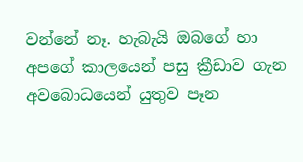වන්නේ නෑ. හැබැයි ඔබගේ හා අපගේ කාලයෙන් පසු ක්‍රීඩාව ගැන අවබොධයෙන් යුතුව පෑන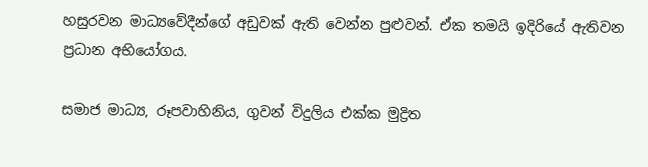හසුරවන මාධ්‍යවේදීන්ගේ අඩුවක් ඇති වෙන්න පුළුවන්. ඒක තමයි ඉදිරියේ ඇතිවන ප්‍රධාන අභියෝගය.

සමාජ මාධ්‍ය, රූපවාහිනිය, ගුවන් විදුලිය එක්ක මුද්‍රිත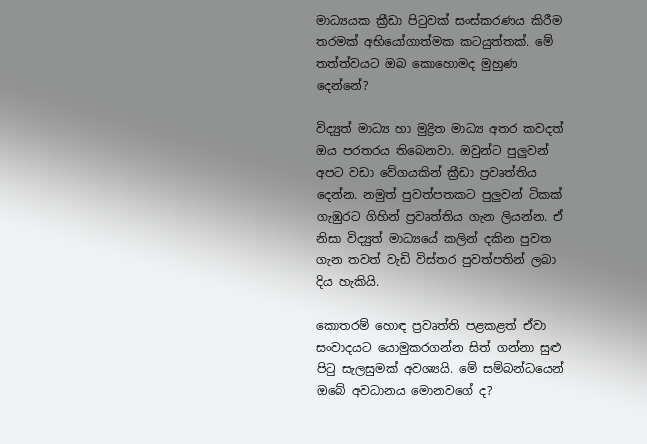මාධ්‍යයක ක්‍රීඩා පිටුවක් සංස්කරණය කිරීම තරමක් අභියෝගාත්මක කටයුත්තක්. මේ තත්ත්වයට ඔබ කොහොමද මුහුණ දෙන්නේ?

විද්‍යුත් මාධ්‍ය හා මුද්‍රිත මාධ්‍ය අතර කවදත් ඔය පරතරය තිබෙනවා. ඔවුන්ට පුලුවන් අපට වඩා වේගයකින් ක්‍රීඩා ප්‍රවෘත්තිය දෙන්න. නමුත් පුවත්පතකට පුලුවන් ටිකක් ගැඹුරට ගිහින් ප්‍රවෘත්තිය ගැන ලියන්න. ඒ නිසා විද්‍යුත් මාධ්‍යයේ කලින් දකින පුවත ගැන තවත් වැඩි විස්තර පුවත්පතින් ලබා දිය හැකියි.

කොතරම් හොඳ ප්‍රවෘත්ති පළකළත් ඒවා සංවාදයට යොමුකරගන්න සිත් ගන්නා සුළු පිටු සැලසුමක් අවශ්‍යයි. මේ සම්බන්ධයෙන් ඔබේ අවධානය මොනවගේ ද?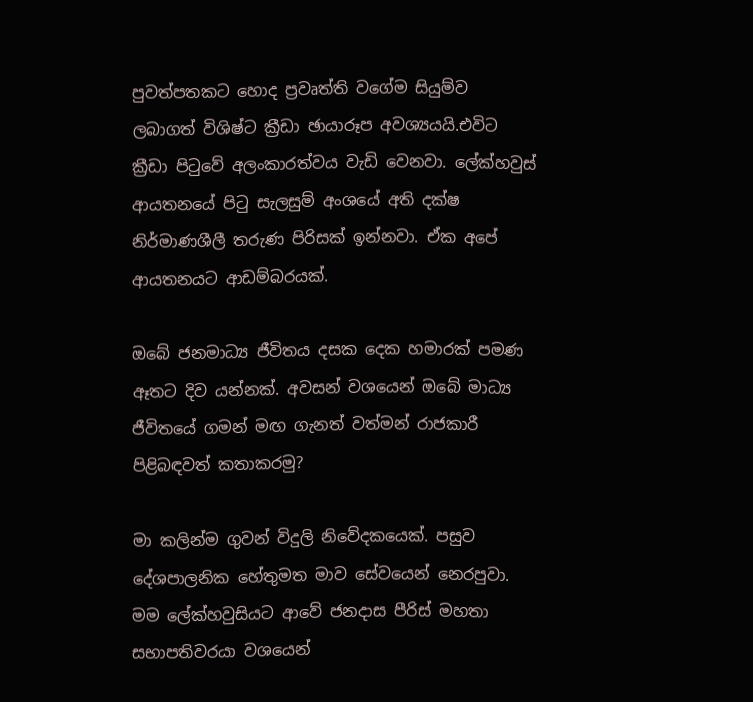පුවත්පතකට හොද ප්‍රවෘත්ති වගේම සියුම්ව ලබාගත් විශිෂ්ට ක්‍රීඩා ඡායාරූප අවශ්‍යයයි.එවිට ක්‍රීඩා පිටුවේ අලංකාරත්වය වැඩි වෙනවා. ලේක්හවුස් ආයතනයේ පිටු සැලසුම් අංශයේ අති දක්ෂ නිර්මාණශීලී තරුණ පිරිසක් ඉන්නවා. ඒක අපේ ආයතනයට ආඩම්බරයක්.

ඔබේ ජනමාධ්‍ය ජීවිතය දසක දෙක හමාරක් පමණ ඈතට දිව යන්නක්. අවසන් වශයෙන් ඔබේ මාධ්‍ය ජීවිතයේ ගමන් මඟ ගැනත් වත්මන් රාජකාරී පිළිබඳවත් කතාකරමු?

මා‌ කලින්ම ගුවන් විදුලි නිවේදකයෙක්. පසුව දේශපාලනික හේතුමත මාව සේවයෙන් නෙරපුවා. මම ලේක්හවුසියට ආවේ ජනදාස පීරිස් මහතා සභාපතිවරයා වශයෙන්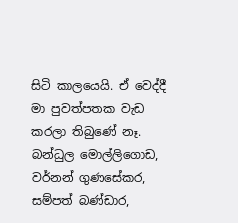සිටි කාලයෙයි. ඒ වෙද්දී මා පුවත්පතක වැඩ කරලා තිබුණේ නෑ. බන්ධුල මොල්ලිගොඩ, වර්නන් ගුණසේකර, සම්පත් බණ්ඩාර,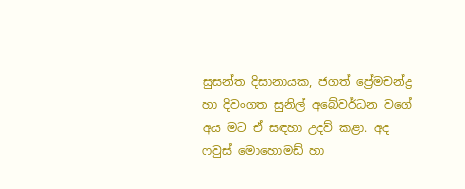සුසන්ත දිසානායක, ජගත් ප්‍රේමචන්ද්‍ර හා දිවංගත සුනිල් අබේවර්ධන වගේ අය මට ඒ සඳහා උදව් කළා. අද ෆවුස් මොහොමඩ් හා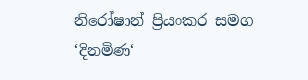නිරෝෂාන් ප්‍රියංකර සමග ‘දිනමිණ‘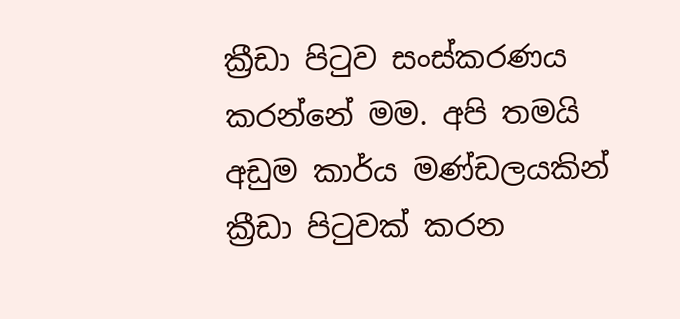ක්‍රීඩා පිටුව සංස්කරණය කරන්නේ මම. අපි තමයි අඩුම කාර්ය මණ්ඩලයකින් ක්‍රීඩා පිටුවක් කරන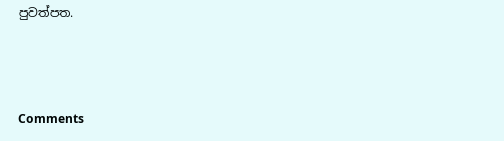පුවත්පත.



Comments